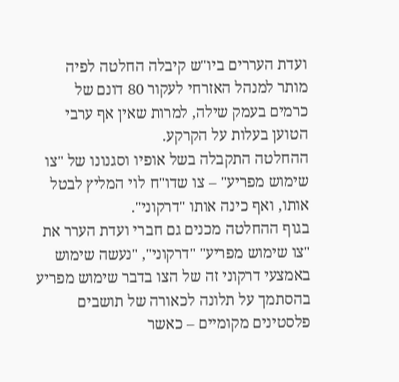ועדת העררים ביו"ש קיבלה החלטה לפיה מותר למנהל האזרחי לעקור 80 דונם של כרמים בעמק שילה, למרות שאין אף ערבי הטוען בעלות על הקרקע.
ההחלטה התקבלה בשל אופיו וסגנונו של "צו שימוש מפריע" – צו שדו"ח לוי המליץ לבטל אותו, ואף כינה אותו "דרקוני".
בגוף ההחלטה מכנים גם חברי ועדת הערר את "צו שימוש מפריע" "דרקוני", "נעשה שימוש באמצעי דרקוני זה של הצו בדבר שימוש מפריע בהסתמך על תלונה לכאורה של תושבים פלסטינים מקומיים – כאשר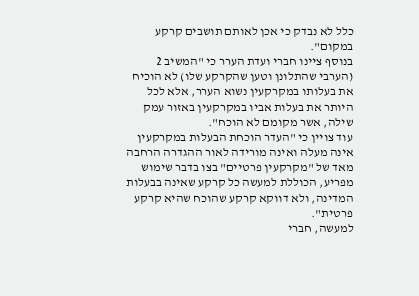כלל לא נבדק כי אכן לאותם תושבים קרקע במקום".
בנוסף ציינו חברי ועדת הערר כי "המשיב 2 (הערבי שהתלונן וטען שהקרקע שלו) לא הוכיח את בעלותו במקרקעין נשוא הערר, אלא לכל היותר את בעלות אביו במקרקעין באזור עמק שילה, אשר מקומם לא הוכח".
עוד צויין כי "העדר הוכחת הבעלות במקרקעין אינה מעלה ואינה מורידה לאור ההגדרה הרחבה מאד של "מקרקעין פרטיים" בצו בדבר שימוש מפריע, הכוללת למעשה כל קרקע שאינה בבעלות המדינה, ולא דווקא קרקע שהוכח שהיא קרקע פרטית".
למעשה, חברי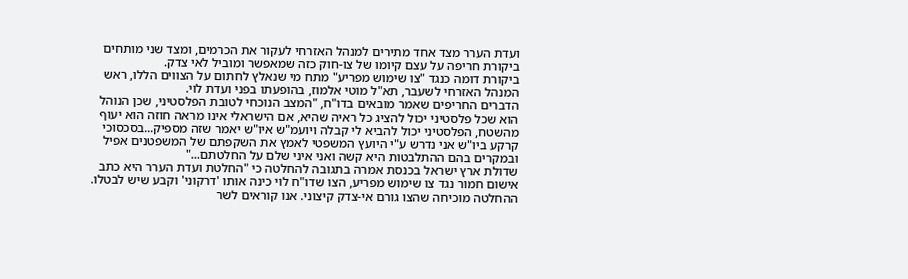ועדת הערר מצד אחד מתירים למנהל האזרחי לעקור את הכרמים, ומצד שני מותחים ביקורת חריפה על עצם קיומו של צו-חוק כזה שמאפשר ומוביל לאי צדק.
ביקורת דומה כנגד "צו שימוש מפריע" מתח מי שנאלץ לחתום על הצווים הללו, ראש המנהל האזרחי לשעבר, תא"ל מוטי אלמוז, בהופעתו בפני ועדת לוי.
הדברים החריפים שאמר מובאים בדו"ח, "המצב הנוכחי לטובת הפלסטיני, שכן הנוהל הוא שכל פלסטיני יכול להציג כל ראיה שהיא, אם הישראלי אינו מראה חוזה הוא יעוף מהשטח, הפלסטיני יכול להביא לי קבלה ויועמ"ש איו"ש יאמר שזה מספיק...בסכסוכי קרקע ביו"ש אני נדרש ע"י היועץ המשפטי לאמץ את השקפתם של המשפטנים אפיל ובמקרים בהם ההתלבטות היא קשה ואני איני שלם על החלטתם..."
שדולת ארץ ישראל בכנסת אמרה בתגובה להחלטה כי "החלטת ועדת הערר היא כתב אישום חמור נגד צו שימוש מפריע, הצו שדו"ח לוי כינה אותו 'דרקוני' וקבע שיש לבטלו. ההחלטה מוכיחה שהצו גורם אי-צדק קיצוני. אנו קוראים לשר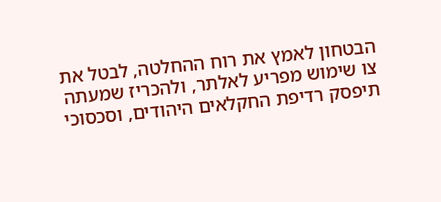הבטחון לאמץ את רוח ההחלטה, לבטל את צו שימוש מפריע לאלתר, ולהכריז שמעתה תיפסק רדיפת החקלאים היהודים, וסכסוכי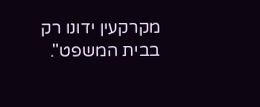מקרקעין ידונו רק בבית המשפט".